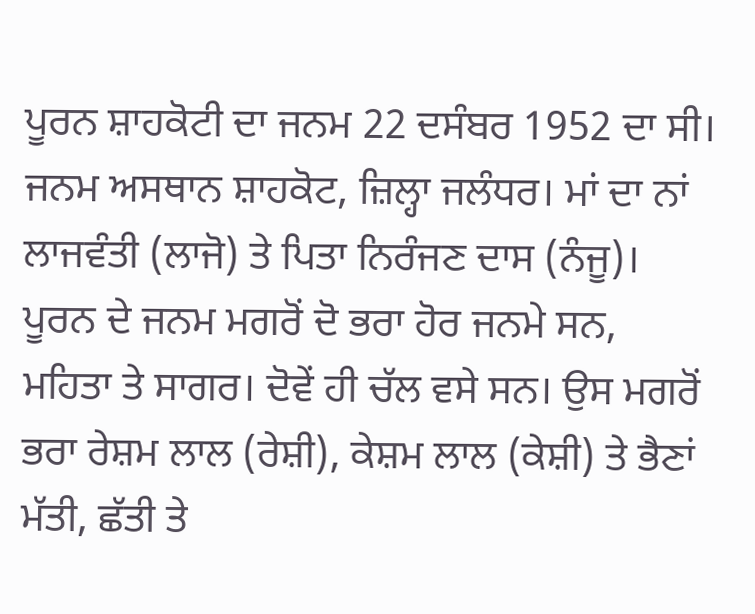ਪੂਰਨ ਸ਼ਾਹਕੋਟੀ ਦਾ ਜਨਮ 22 ਦਸੰਬਰ 1952 ਦਾ ਸੀ। ਜਨਮ ਅਸਥਾਨ ਸ਼ਾਹਕੋਟ, ਜ਼ਿਲ੍ਹਾ ਜਲੰਧਰ। ਮਾਂ ਦਾ ਨਾਂ ਲਾਜਵੰਤੀ (ਲਾਜੋ) ਤੇ ਪਿਤਾ ਨਿਰੰਜਣ ਦਾਸ (ਨੰਜੂ)। ਪੂਰਨ ਦੇ ਜਨਮ ਮਗਰੋਂ ਦੋ ਭਰਾ ਹੋਰ ਜਨਮੇ ਸਨ, ਮਹਿਤਾ ਤੇ ਸਾਗਰ। ਦੋਵੇਂ ਹੀ ਚੱਲ ਵਸੇ ਸਨ। ਉਸ ਮਗਰੋਂ ਭਰਾ ਰੇਸ਼ਮ ਲਾਲ (ਰੇਸ਼ੀ), ਕੇਸ਼ਮ ਲਾਲ (ਕੇਸ਼ੀ) ਤੇ ਭੈਣਾਂ ਮੱਤੀ, ਛੱਤੀ ਤੇ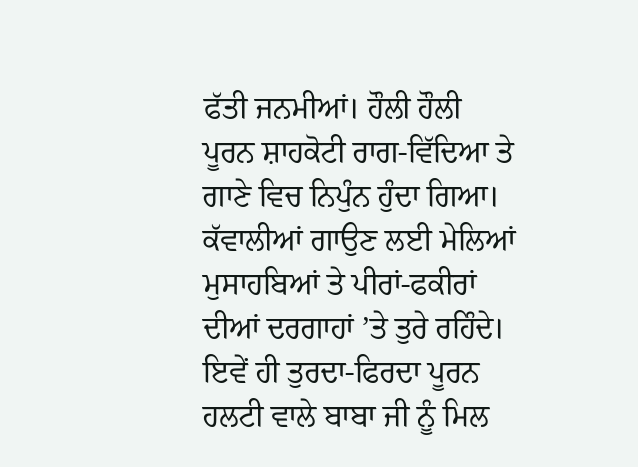ਫੱਤੀ ਜਨਮੀਆਂ। ਹੌਲੀ ਹੌਲੀ ਪੂਰਨ ਸ਼ਾਹਕੋਟੀ ਰਾਗ-ਵਿੱਦਿਆ ਤੇ ਗਾਣੇ ਵਿਚ ਨਿਪੁੰਨ ਹੁੰਦਾ ਗਿਆ। ਕੱਵਾਲੀਆਂ ਗਾਉਣ ਲਈ ਮੇਲਿਆਂ ਮੁਸਾਹਬਿਆਂ ਤੇ ਪੀਰਾਂ-ਫਕੀਰਾਂ ਦੀਆਂ ਦਰਗਾਹਾਂ ’ਤੇ ਤੁਰੇ ਰਹਿੰਦੇ। ਇਵੇਂ ਹੀ ਤੁਰਦਾ-ਫਿਰਦਾ ਪੂਰਨ ਹਲਟੀ ਵਾਲੇ ਬਾਬਾ ਜੀ ਨੂੰ ਮਿਲ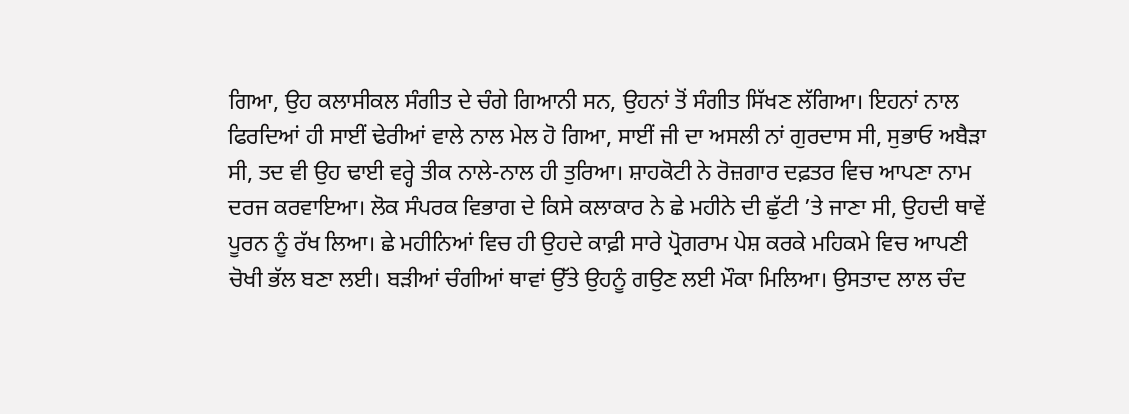ਗਿਆ, ਉਹ ਕਲਾਸੀਕਲ ਸੰਗੀਤ ਦੇ ਚੰਗੇ ਗਿਆਨੀ ਸਨ, ਉਹਨਾਂ ਤੋਂ ਸੰਗੀਤ ਸਿੱਖਣ ਲੱਗਿਆ। ਇਹਨਾਂ ਨਾਲ ਫਿਰਦਿਆਂ ਹੀ ਸਾਈਂ ਢੇਰੀਆਂ ਵਾਲੇ ਨਾਲ ਮੇਲ ਹੋ ਗਿਆ, ਸਾਈਂ ਜੀ ਦਾ ਅਸਲੀ ਨਾਂ ਗੁਰਦਾਸ ਸੀ, ਸੁਭਾਓ ਅਬੈੜਾ ਸੀ, ਤਦ ਵੀ ਉਹ ਢਾਈ ਵਰ੍ਹੇ ਤੀਕ ਨਾਲੇ-ਨਾਲ ਹੀ ਤੁਰਿਆ। ਸ਼ਾਹਕੋਟੀ ਨੇ ਰੋਜ਼ਗਾਰ ਦਫ਼ਤਰ ਵਿਚ ਆਪਣਾ ਨਾਮ ਦਰਜ ਕਰਵਾਇਆ। ਲੋਕ ਸੰਪਰਕ ਵਿਭਾਗ ਦੇ ਕਿਸੇ ਕਲਾਕਾਰ ਨੇ ਛੇ ਮਹੀਨੇ ਦੀ ਛੁੱਟੀ ’ਤੇ ਜਾਣਾ ਸੀ, ਉਹਦੀ ਥਾਵੇਂ ਪੂਰਨ ਨੂੰ ਰੱਖ ਲਿਆ। ਛੇ ਮਹੀਨਿਆਂ ਵਿਚ ਹੀ ਉਹਦੇ ਕਾਫ਼ੀ ਸਾਰੇ ਪ੍ਰੋਗਰਾਮ ਪੇਸ਼ ਕਰਕੇ ਮਹਿਕਮੇ ਵਿਚ ਆਪਣੀ ਚੋਖੀ ਭੱਲ ਬਣਾ ਲਈ। ਬੜੀਆਂ ਚੰਗੀਆਂ ਥਾਵਾਂ ਉੱਤੇ ਉਹਨੂੰ ਗਉਣ ਲਈ ਮੌਕਾ ਮਿਲਿਆ। ਉਸਤਾਦ ਲਾਲ ਚੰਦ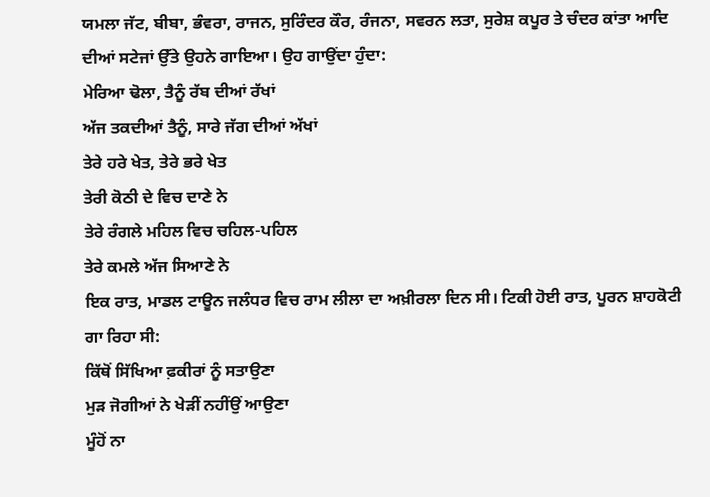ਯਮਲਾ ਜੱਟ, ਬੀਬਾ, ਭੰਵਰਾ, ਰਾਜਨ, ਸੁਰਿੰਦਰ ਕੌਰ, ਰੰਜਨਾ, ਸਵਰਨ ਲਤਾ, ਸੁਰੇਸ਼ ਕਪੂਰ ਤੇ ਚੰਦਰ ਕਾਂਤਾ ਆਦਿ ਦੀਆਂ ਸਟੇਜਾਂ ਉੱਤੇ ਉਹਨੇ ਗਾਇਆ। ਉਹ ਗਾਉਂਦਾ ਹੁੰਦਾ:
ਮੇਰਿਆ ਢੋਲਾ, ਤੈਨੂੰ ਰੱਬ ਦੀਆਂ ਰੱਖਾਂ
ਅੱਜ ਤਕਦੀਆਂ ਤੈਨੂੰ, ਸਾਰੇ ਜੱਗ ਦੀਆਂ ਅੱਖਾਂ
ਤੇਰੇ ਹਰੇ ਖੇਤ, ਤੇਰੇ ਭਰੇ ਖੇਤ
ਤੇਰੀ ਕੋਠੀ ਦੇ ਵਿਚ ਦਾਣੇ ਨੇ
ਤੇਰੇ ਰੰਗਲੇ ਮਹਿਲ ਵਿਚ ਚਹਿਲ-ਪਹਿਲ
ਤੇਰੇ ਕਮਲੇ ਅੱਜ ਸਿਆਣੇ ਨੇ
ਇਕ ਰਾਤ, ਮਾਡਲ ਟਾਊਨ ਜਲੰਧਰ ਵਿਚ ਰਾਮ ਲੀਲਾ ਦਾ ਅਖ਼ੀਰਲਾ ਦਿਨ ਸੀ। ਟਿਕੀ ਹੋਈ ਰਾਤ, ਪੂਰਨ ਸ਼ਾਹਕੋਟੀ ਗਾ ਰਿਹਾ ਸੀ:
ਕਿੱਥੋਂ ਸਿੱਖਿਆ ਫ਼ਕੀਰਾਂ ਨੂੰ ਸਤਾਉਣਾ
ਮੁੜ ਜੋਗੀਆਂ ਨੇ ਖੇੜੀਂ ਨਹੀਂਉਂ ਆਉਣਾ
ਮੂੰਹੋਂ ਨਾ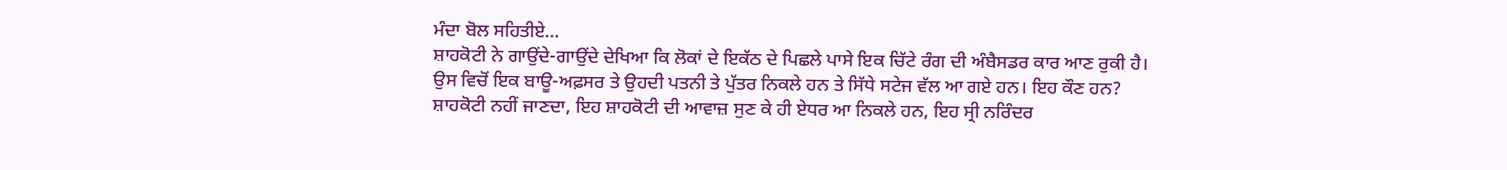ਮੰਦਾ ਬੋਲ ਸਹਿਤੀਏ…
ਸ਼ਾਹਕੋਟੀ ਨੇ ਗਾਉਂਦੇ-ਗਾਉਂਦੇ ਦੇਖਿਆ ਕਿ ਲੋਕਾਂ ਦੇ ਇਕੱਠ ਦੇ ਪਿਛਲੇ ਪਾਸੇ ਇਕ ਚਿੱਟੇ ਰੰਗ ਦੀ ਅੰਬੈਸਡਰ ਕਾਰ ਆਣ ਰੁਕੀ ਹੈ। ਉਸ ਵਿਚੋਂ ਇਕ ਬਾਊ-ਅਫ਼ਸਰ ਤੇ ਉਹਦੀ ਪਤਨੀ ਤੇ ਪੁੱਤਰ ਨਿਕਲੇ ਹਨ ਤੇ ਸਿੱਧੇ ਸਟੇਜ ਵੱਲ ਆ ਗਏ ਹਨ। ਇਹ ਕੌਣ ਹਨ? ਸ਼ਾਹਕੋਟੀ ਨਹੀਂ ਜਾਣਦਾ, ਇਹ ਸ਼ਾਹਕੋਟੀ ਦੀ ਆਵਾਜ਼ ਸੁਣ ਕੇ ਹੀ ਏਧਰ ਆ ਨਿਕਲੇ ਹਨ, ਇਹ ਸ੍ਰੀ ਨਰਿੰਦਰ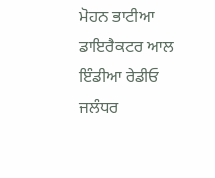ਮੋਹਨ ਭਾਟੀਆ ਡਾਇਰੈਕਟਰ ਆਲ ਇੰਡੀਆ ਰੇਡੀਓ ਜਲੰਧਰ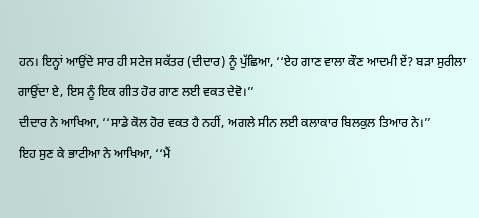ਹਨ। ਇਨ੍ਹਾਂ ਆਉਂਦੇ ਸਾਰ ਹੀ ਸਟੇਜ ਸਕੱਤਰ (ਦੀਦਾਰ) ਨੂੰ ਪੁੱਛਿਆ, ‘‘ਏਹ ਗਾਣ ਵਾਲਾ ਕੌਣ ਆਦਮੀ ਏਂ? ਬੜਾ ਸੁਰੀਲਾ ਗਾਉਂਦਾ ਏ, ਇਸ ਨੂੰ ਇਕ ਗੀਤ ਹੋਰ ਗਾਣ ਲਈ ਵਕਤ ਦੇਵੋ।’’
ਦੀਦਾਰ ਨੇ ਆਖਿਆ, ‘‘ਸਾਡੇ ਕੋਲ ਹੋਰ ਵਕਤ ਹੈ ਨਹੀਂ, ਅਗਲੇ ਸੀਨ ਲਈ ਕਲਾਕਾਰ ਬਿਲਕੁਲ ਤਿਆਰ ਨੇ।’’
ਇਹ ਸੁਣ ਕੇ ਭਾਟੀਆ ਨੇ ਆਖਿਆ, ‘‘ਮੈਂ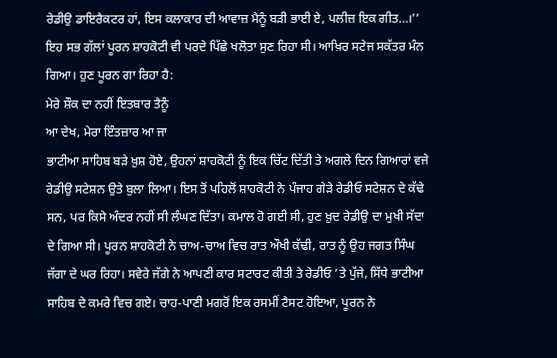ਰੇਡੀਉ ਡਾਇਰੈਕਟਰ ਹਾਂ, ਇਸ ਕਲਾਕਾਰ ਦੀ ਆਵਾਜ਼ ਮੈਨੂੰ ਬੜੀ ਭਾਈ ਏ, ਪਲੀਜ਼ ਇਕ ਗੀਤ…।’’
ਇਹ ਸਭ ਗੱਲਾਂ ਪੂਰਨ ਸ਼ਾਹਕੋਟੀ ਵੀ ਪਰਦੇ ਪਿੱਛੇ ਖਲੋਤਾ ਸੁਣ ਰਿਹਾ ਸੀ। ਆਖ਼ਿਰ ਸਟੇਜ ਸਕੱਤਰ ਮੰਨ ਗਿਆ। ਹੁਣ ਪੂਰਨ ਗਾ ਰਿਹਾ ਹੈ:
ਮੇਰੇ ਸ਼ੌਕ ਦਾ ਨਹੀਂ ਇਤਬਾਰ ਤੈਨੂੰ
ਆ ਦੇਖ, ਮੇਰਾ ਇੰਤਜ਼ਾਰ ਆ ਜਾ
ਭਾਟੀਆ ਸਾਹਿਬ ਬੜੇ ਖ਼ੁਸ਼ ਹੋਏ, ਉਹਨਾਂ ਸ਼ਾਹਕੋਟੀ ਨੂੰ ਇਕ ਚਿੱਟ ਦਿੱਤੀ ਤੇ ਅਗਲੇ ਦਿਨ ਗਿਆਰਾਂ ਵਜੇ ਰੇਡੀਉ ਸਟੇਸ਼ਨ ਉਤੇ ਬੁਲਾ ਲਿਆ। ਇਸ ਤੋਂ ਪਹਿਲੋਂ ਸ਼ਾਹਕੋਟੀ ਨੇ ਪੰਜਾਹ ਗੇੜੇ ਰੇਡੀਓ ਸਟੇਸ਼ਨ ਦੇ ਕੱਢੇ ਸਨ, ਪਰ ਕਿਸੇ ਅੰਦਰ ਨਹੀਂ ਸੀ ਲੰਘਣ ਦਿੱਤਾ। ਕਮਾਲ ਹੋ ਗਈ ਸੀ, ਹੁਣ ਖ਼ੁਦ ਰੇਡੀਉ ਦਾ ਮੁਖੀ ਸੱਦਾ ਦੇ ਗਿਆ ਸੀ। ਪੂਰਨ ਸ਼ਾਹਕੋਟੀ ਨੇ ਚਾਅ-ਚਾਅ ਵਿਚ ਰਾਤ ਔਖੀ ਕੱਢੀ, ਰਾਤ ਨੂੰ ਉਹ ਜਗਤ ਸਿੰਘ ਜੱਗਾ ਦੇ ਘਰ ਰਿਹਾ। ਸਵੇਰੇ ਜੱਗੇ ਨੇ ਆਪਣੀ ਕਾਰ ਸਟਾਰਟ ਕੀਤੀ ਤੇ ਰੇਡੀਓ ’ਤੇ ਪੁੱਜੇ, ਸਿੱਧੇ ਭਾਟੀਆ ਸਾਹਿਬ ਦੇ ਕਮਰੇ ਵਿਚ ਗਏ। ਚਾਹ-ਪਾਣੀ ਮਗਰੋਂ ਇਕ ਰਸਮੀਂ ਟੈਸਟ ਹੋਇਆ, ਪੂਰਨ ਨੇ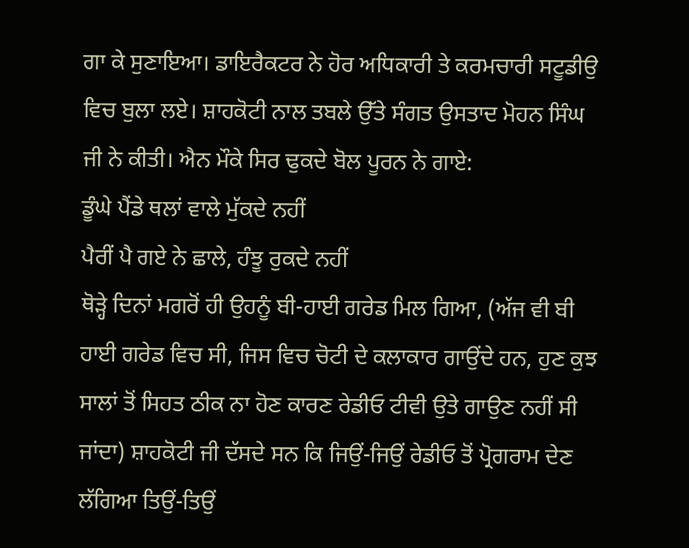ਗਾ ਕੇ ਸੁਣਾਇਆ। ਡਾਇਰੈਕਟਰ ਨੇ ਹੋਰ ਅਧਿਕਾਰੀ ਤੇ ਕਰਮਚਾਰੀ ਸਟੂਡੀਉ ਵਿਚ ਬੁਲਾ ਲਏ। ਸ਼ਾਹਕੋਟੀ ਨਾਲ ਤਬਲੇ ਉੱਤੇ ਸੰਗਤ ਉਸਤਾਦ ਮੋਹਨ ਸਿੰਘ ਜੀ ਨੇ ਕੀਤੀ। ਐਨ ਮੌਕੇ ਸਿਰ ਢੁਕਦੇ ਬੋਲ ਪੂਰਨ ਨੇ ਗਾਏ:
ਡੂੰਘੇ ਪੈਂਡੇ ਥਲਾਂ ਵਾਲੇ ਮੁੱਕਦੇ ਨਹੀਂ
ਪੈਰੀਂ ਪੈ ਗਏ ਨੇ ਛਾਲੇ, ਹੰਝੂ ਰੁਕਦੇ ਨਹੀਂ
ਥੋੜ੍ਹੇ ਦਿਨਾਂ ਮਗਰੋਂ ਹੀ ਉਹਨੂੰ ਬੀ-ਹਾਈ ਗਰੇਡ ਮਿਲ ਗਿਆ, (ਅੱਜ ਵੀ ਬੀ ਹਾਈ ਗਰੇਡ ਵਿਚ ਸੀ, ਜਿਸ ਵਿਚ ਚੋਟੀ ਦੇ ਕਲਾਕਾਰ ਗਾਉਂਦੇ ਹਨ, ਹੁਣ ਕੁਝ ਸਾਲਾਂ ਤੋਂ ਸਿਹਤ ਠੀਕ ਨਾ ਹੋਣ ਕਾਰਣ ਰੇਡੀਓ ਟੀਵੀ ਉਤੇ ਗਾਉਣ ਨਹੀਂ ਸੀ ਜਾਂਦਾ) ਸ਼ਾਹਕੋਟੀ ਜੀ ਦੱਸਦੇ ਸਨ ਕਿ ਜਿਉਂ-ਜਿਉਂ ਰੇਡੀਓ ਤੋਂ ਪ੍ਰੋਗਰਾਮ ਦੇਣ ਲੱਗਿਆ ਤਿਉਂ-ਤਿਉਂ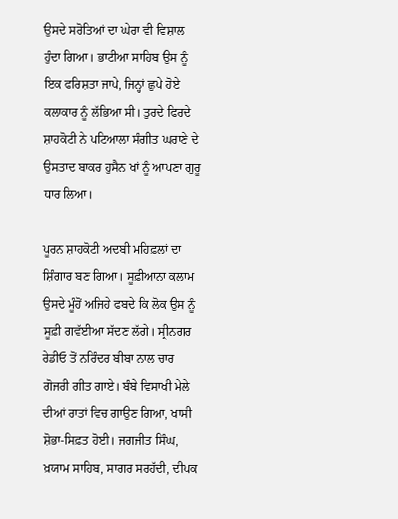ਉਸਦੇ ਸਰੋਤਿਆਂ ਦਾ ਘੇਰਾ ਵੀ ਵਿਸ਼ਾਲ ਹੁੰਦਾ ਗਿਆ। ਭਾਟੀਆ ਸਾਹਿਬ ਉਸ ਨੂੰ ਇਕ ਫਰਿਸ਼ਤਾ ਜਾਪੇ, ਜਿਨ੍ਹਾਂ ਛੁਪੇ ਹੋਏ ਕਲਾਕਾਰ ਨੂੰ ਲੱਭਿਆ ਸੀ। ਤੁਰਦੇ ਫਿਰਦੇ ਸ਼ਾਹਕੋਟੀ ਨੇ ਪਟਿਆਲਾ ਸੰਗੀਤ ਘਰਾਣੇ ਦੇ ਉਸਤਾਦ ਬਾਕਰ ਹੁਸੈਨ ਖਾਂ ਨੂੰ ਆਪਣਾ ਗੁਰੂ ਧਾਰ ਲਿਆ।

ਪੂਰਨ ਸ਼ਾਹਕੋਟੀ ਅਦਬੀ ਮਹਿਫ਼ਲਾਂ ਦਾ ਸ਼ਿੰਗਾਰ ਬਣ ਗਿਆ। ਸੂਫ਼ੀਆਨਾ ਕਲਾਮ ਉਸਦੇ ਮੂੰਹੋਂ ਅਜਿਹੇ ਫਬਦੇ ਕਿ ਲੋਕ ਉਸ ਨੂੰ ਸੂਫ਼ੀ ਗਵੱਈਆ ਸੱਦਣ ਲੱਗੇ। ਸ੍ਰੀਨਗਰ ਰੇਡੀਓ ਤੋਂ ਨਰਿੰਦਰ ਬੀਬਾ ਨਾਲ ਚਾਰ ਗੋਜਰੀ ਗੀਤ ਗਾਏ। ਬੰਬੇ ਵਿਸਾਖੀ ਮੇਲੇ ਦੀਆਂ ਰਾਤਾਂ ਵਿਚ ਗਾਉਣ ਗਿਆ, ਖਾਸੀ ਸ਼ੋਭਾ-ਸਿਫ਼ਤ ਹੋਈ। ਜਗਜੀਤ ਸਿੰਘ, ਖ਼ਯਾਮ ਸਾਹਿਬ, ਸਾਗਰ ਸਰਹੱਦੀ, ਦੀਪਕ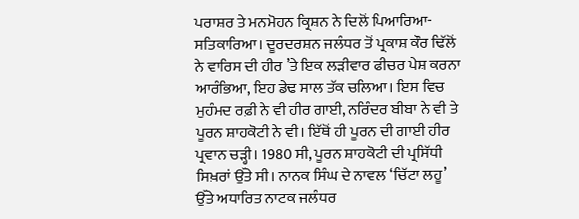ਪਰਾਸ਼ਰ ਤੇ ਮਨਮੋਹਨ ਕ੍ਰਿਸ਼ਨ ਨੇ ਦਿਲੋਂ ਪਿਆਰਿਆ-ਸਤਿਕਾਰਿਆ। ਦੂਰਦਰਸ਼ਨ ਜਲੰਧਰ ਤੋਂ ਪ੍ਰਕਾਸ਼ ਕੌਰ ਢਿੱਲੋਂ ਨੇ ਵਾਰਿਸ ਦੀ ਹੀਰ ’ਤੇ ਇਕ ਲੜੀਵਾਰ ਫੀਚਰ ਪੇਸ਼ ਕਰਨਾ ਆਰੰਭਿਆ, ਇਹ ਡੇਢ ਸਾਲ ਤੱਕ ਚਲਿਆ। ਇਸ ਵਿਚ ਮੁਹੰਮਦ ਰਫ਼ੀ ਨੇ ਵੀ ਹੀਰ ਗਾਈ, ਨਰਿੰਦਰ ਬੀਬਾ ਨੇ ਵੀ ਤੇ ਪੂਰਨ ਸ਼ਾਹਕੋਟੀ ਨੇ ਵੀ। ਇੱਥੋਂ ਹੀ ਪੂਰਨ ਦੀ ਗਾਈ ਹੀਰ ਪ੍ਰਵਾਨ ਚੜ੍ਹੀ। 1980 ਸੀ, ਪੂਰਨ ਸ਼ਾਹਕੋਟੀ ਦੀ ਪ੍ਰਸਿੱਧੀ ਸਿਖ਼ਰਾਂ ਉੱਤੇ ਸੀ। ਨਾਨਕ ਸਿੰਘ ਦੇ ਨਾਵਲ ‘ਚਿੱਟਾ ਲਹੂ’ ਉੱਤੇ ਅਧਾਰਿਤ ਨਾਟਕ ਜਲੰਧਰ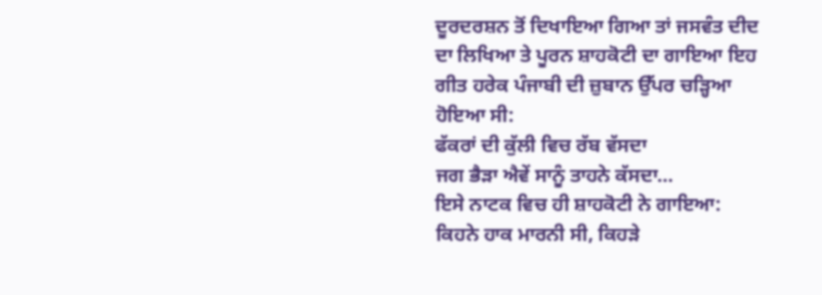ਦੂਰਦਰਸ਼ਨ ਤੋਂ ਦਿਖਾਇਆ ਗਿਆ ਤਾਂ ਜਸਵੰਤ ਦੀਦ ਦਾ ਲਿਖਿਆ ਤੇ ਪੂਰਨ ਸ਼ਾਹਕੋਟੀ ਦਾ ਗਾਇਆ ਇਹ ਗੀਤ ਹਰੇਕ ਪੰਜਾਬੀ ਦੀ ਜ਼ੁਬਾਨ ਉੱਪਰ ਚੜ੍ਹਿਆ ਹੋਇਆ ਸੀ:
ਫੱਕਰਾਂ ਦੀ ਕੁੱਲੀ ਵਿਚ ਰੱਬ ਵੱਸਦਾ
ਜਗ ਭੈੜਾ ਐਵੇਂ ਸਾਨੂੰ ਤਾਹਨੇ ਕੱਸਦਾ…
ਇਸੇ ਨਾਟਕ ਵਿਚ ਹੀ ਸ਼ਾਹਕੋਟੀ ਨੇ ਗਾਇਆ:
ਕਿਹਨੇ ਹਾਕ ਮਾਰਨੀ ਸੀ, ਕਿਹੜੇ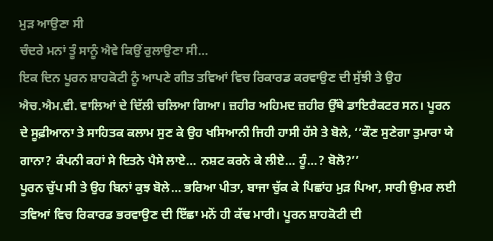ਮੁੜ ਆਉਣਾ ਸੀ
ਚੰਦਰੇ ਮਨਾਂ ਤੂੰ ਸਾਨੂੰ ਐਵੇ ਕਿਉਂ ਰੁਲਾਉਣਾ ਸੀ…
ਇਕ ਦਿਨ ਪੂਰਨ ਸ਼ਾਹਕੋਟੀ ਨੂੰ ਆਪਣੇ ਗੀਤ ਤਵਿਆਂ ਵਿਚ ਰਿਕਾਰਡ ਕਰਵਾਉਣ ਦੀ ਸੁੱਝੀ ਤੇ ਉਹ ਐਚ.ਐਮ.ਵੀ. ਵਾਲਿਆਂ ਦੇ ਦਿੱਲੀ ਚਲਿਆ ਗਿਆ। ਜ਼ਹੀਰ ਅਹਿਮਦ ਜ਼ਹੀਰ ਉੱਥੇ ਡਾਇਰੈਕਟਰ ਸਨ। ਪੂਰਨ ਦੇ ਸੂਫ਼ੀਆਨਾ ਤੇ ਸਾਹਿਤਕ ਕਲਾਮ ਸੁਣ ਕੇ ਉਹ ਖਸਿਆਨੀ ਜਿਹੀ ਹਾਸੀ ਹੱਸੇ ਤੇ ਬੋਲੇ, ‘‘ਕੌਣ ਸੁਣੇਗਾ ਤੁਮਾਰਾ ਯੇ ਗਾਨਾ? ਕੰਪਨੀ ਕਹਾਂ ਸੇ ਇਤਨੇ ਪੈਸੇ ਲਾਏ… ਨਸ਼ਟ ਕਰਨੇ ਕੇ ਲੀਏ… ਹੂੰ…? ਬੋਲੋ?’’
ਪੂਰਨ ਚੁੱਪ ਸੀ ਤੇ ਉਹ ਬਿਨਾਂ ਕੁਝ ਬੋਲੇ… ਭਰਿਆ ਪੀਤਾ, ਬਾਜਾ ਚੁੱਕ ਕੇ ਪਿਛਾਂਹ ਮੁੜ ਪਿਆ, ਸਾਰੀ ਉਮਰ ਲਈ ਤਵਿਆਂ ਵਿਚ ਰਿਕਾਰਡ ਭਰਵਾਉਣ ਦੀ ਇੱਛਾ ਮਨੋਂ ਹੀ ਕੱਢ ਮਾਰੀ। ਪੂਰਨ ਸ਼ਾਹਕੋਟੀ ਦੀ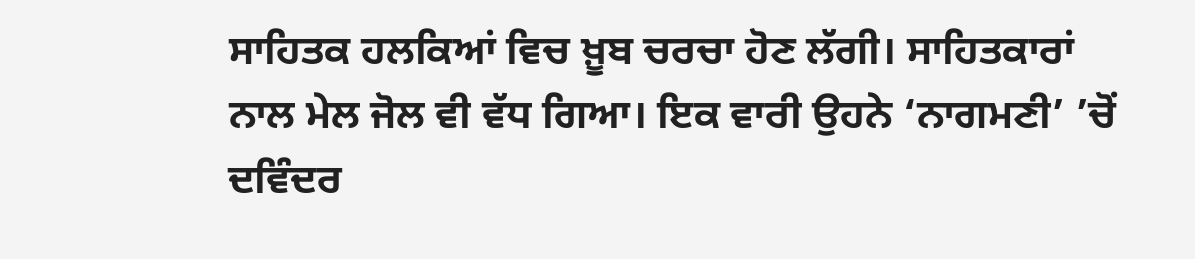ਸਾਹਿਤਕ ਹਲਕਿਆਂ ਵਿਚ ਖ਼ੂਬ ਚਰਚਾ ਹੋਣ ਲੱਗੀ। ਸਾਹਿਤਕਾਰਾਂ ਨਾਲ ਮੇਲ ਜੋਲ ਵੀ ਵੱਧ ਗਿਆ। ਇਕ ਵਾਰੀ ਉਹਨੇ ‘ਨਾਗਮਣੀ’ ’ਚੋਂ ਦਵਿੰਦਰ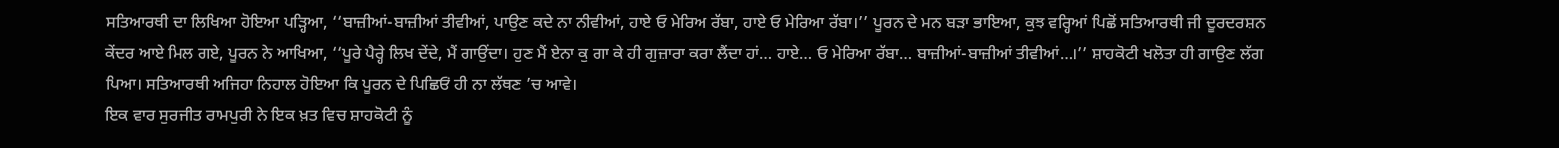ਸਤਿਆਰਥੀ ਦਾ ਲਿਖਿਆ ਹੋਇਆ ਪੜ੍ਹਿਆ, ‘‘ਬਾਜ਼ੀਆਂ-ਬਾਜ਼ੀਆਂ ਤੀਵੀਆਂ, ਪਾਉਣ ਕਦੇ ਨਾ ਨੀਵੀਆਂ, ਹਾਏ ਓ ਮੇਰਿਅ ਰੱਬਾ, ਹਾਏ ਓ ਮੇਰਿਆ ਰੱਬਾ।’’ ਪੂਰਨ ਦੇ ਮਨ ਬੜਾ ਭਾਇਆ, ਕੁਝ ਵਰ੍ਹਿਆਂ ਪਿਛੋਂ ਸਤਿਆਰਥੀ ਜੀ ਦੂਰਦਰਸ਼ਨ ਕੇਂਦਰ ਆਏ ਮਿਲ ਗਏ, ਪੂਰਨ ਨੇ ਆਖਿਆ, ‘‘ਪੂਰੇ ਪੈਰ੍ਹੇ ਲਿਖ ਦੇਂਦੇ, ਮੈਂ ਗਾਉਂਦਾ। ਹੁਣ ਮੈਂ ਏਨਾ ਕੁ ਗਾ ਕੇ ਹੀ ਗੁਜ਼ਾਰਾ ਕਰਾ ਲੈਂਦਾ ਹਾਂ… ਹਾਏ… ਓ ਮੇਰਿਆ ਰੱਬਾ… ਬਾਜ਼ੀਆਂ-ਬਾਜ਼ੀਆਂ ਤੀਵੀਆਂ…।’’ ਸ਼ਾਹਕੋਟੀ ਖਲੋਤਾ ਹੀ ਗਾਉਣ ਲੱਗ ਪਿਆ। ਸਤਿਆਰਥੀ ਅਜਿਹਾ ਨਿਹਾਲ ਹੋਇਆ ਕਿ ਪੂਰਨ ਦੇ ਪਿਛਿਓਂ ਹੀ ਨਾ ਲੱਥਣ ’ਚ ਆਵੇ।
ਇਕ ਵਾਰ ਸੁਰਜੀਤ ਰਾਮਪੁਰੀ ਨੇ ਇਕ ਖ਼ਤ ਵਿਚ ਸ਼ਾਹਕੋਟੀ ਨੂੰ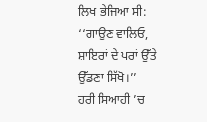ਲਿਖ ਭੇਜਿਆ ਸੀ:
‘‘ਗਾਉਣ ਵਾਲਿਓ, ਸ਼ਾਇਰਾਂ ਦੇ ਪਰਾਂ ਉੱਤੇ ਉੱਡਣਾ ਸਿੱਖੋ।’’
ਹਰੀ ਸਿਆਹੀ ’ਚ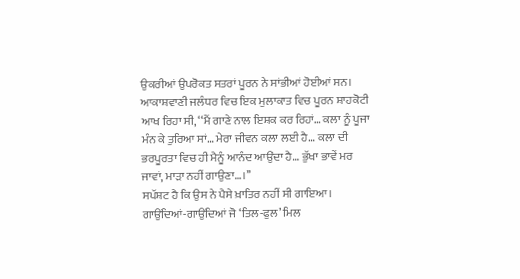ਉਕਰੀਆਂ ਉਪਰੋਕਤ ਸਤਰਾਂ ਪੂਰਨ ਨੇ ਸਾਂਭੀਆਂ ਹੋਈਆਂ ਸਨ। ਆਕਾਸ਼ਵਾਣੀ ਜਲੰਧਰ ਵਿਚ ਇਕ ਮੁਲਾਕਾਤ ਵਿਚ ਪੂਰਨ ਸ਼ਾਹਕੋਟੀ ਆਖ ਰਿਹਾ ਸੀ, ‘‘ਮੈਂ ਗਾਣੇ ਨਾਲ ਇਸ਼ਕ ਕਰ ਰਿਹਾਂ… ਕਲਾ ਨੂੰ ਪੂਜਾ ਮੰਨ ਕੇ ਤੁਰਿਆ ਸਾਂ… ਮੇਰਾ ਜੀਵਨ ਕਲਾ ਲਈ ਹੈ… ਕਲਾ ਦੀ ਭਰਪੂਰਤਾ ਵਿਚ ਹੀ ਮੈਨੂੰ ਆਨੰਦ ਆਉਂਦਾ ਹੈ… ਭੁੱਖਾ ਭਾਵੇਂ ਮਰ ਜਾਵਾਂ, ਮਾੜਾ ਨਹੀਂ ਗਾਉਣਾ…।’’
ਸਪੱਸ਼ਟ ਹੈ ਕਿ ਉਸ ਨੇ ਪੈਸੇ ਖ਼ਾਤਿਰ ਨਹੀਂ ਸੀ ਗਾਇਆ। ਗਾਉਂਦਿਆਂ-ਗਾਉਂਦਿਆਂ ਜੋ ‘ਤਿਲ-ਫੁਲ’ ਮਿਲ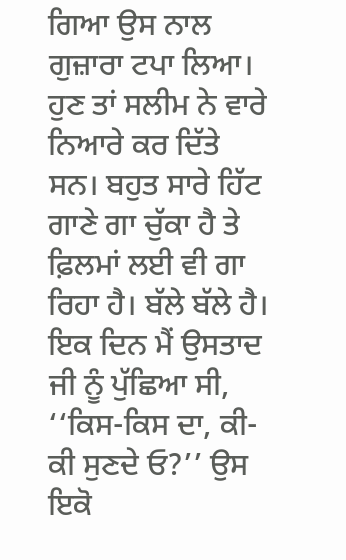ਗਿਆ ਉਸ ਨਾਲ ਗੁਜ਼ਾਰਾ ਟਪਾ ਲਿਆ। ਹੁਣ ਤਾਂ ਸਲੀਮ ਨੇ ਵਾਰੇ ਨਿਆਰੇ ਕਰ ਦਿੱਤੇ ਸਨ। ਬਹੁਤ ਸਾਰੇ ਹਿੱਟ ਗਾਣੇ ਗਾ ਚੁੱਕਾ ਹੈ ਤੇ ਫ਼ਿਲਮਾਂ ਲਈ ਵੀ ਗਾ ਰਿਹਾ ਹੈ। ਬੱਲੇ ਬੱਲੇ ਹੈ।
ਇਕ ਦਿਨ ਮੈਂ ਉਸਤਾਦ ਜੀ ਨੂੰ ਪੁੱਛਿਆ ਸੀ, ‘‘ਕਿਸ-ਕਿਸ ਦਾ, ਕੀ-ਕੀ ਸੁਣਦੇ ਓ?’’ ਉਸ ਇਕੋ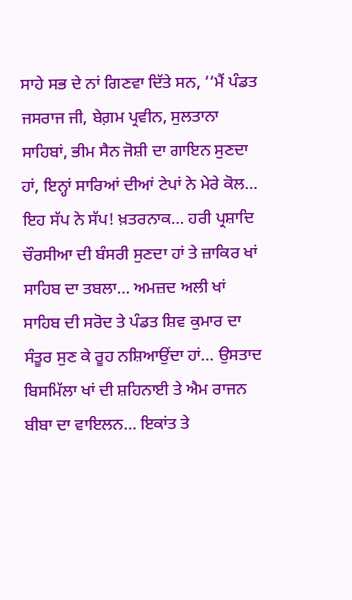ਸਾਹੇ ਸਭ ਦੇ ਨਾਂ ਗਿਣਵਾ ਦਿੱਤੇ ਸਨ, ‘‘ਮੈਂ ਪੰਡਤ ਜਸਰਾਜ ਜੀ, ਬੇਗ਼ਮ ਪ੍ਰਵੀਨ, ਸੁਲਤਾਨਾ ਸਾਹਿਬਾਂ, ਭੀਮ ਸੈਨ ਜੋਸ਼ੀ ਦਾ ਗਾਇਨ ਸੁਣਦਾ ਹਾਂ, ਇਨ੍ਹਾਂ ਸਾਰਿਆਂ ਦੀਆਂ ਟੇਪਾਂ ਨੇ ਮੇਰੇ ਕੋਲ… ਇਹ ਸੱਪ ਨੇ ਸੱਪ! ਖ਼ਤਰਨਾਕ… ਹਰੀ ਪ੍ਰਸ਼ਾਦਿ ਚੌਰਸੀਆ ਦੀ ਬੰਸਰੀ ਸੁਣਦਾ ਹਾਂ ਤੇ ਜ਼ਾਕਿਰ ਖਾਂ ਸਾਹਿਬ ਦਾ ਤਬਲਾ… ਅਮਜ਼ਦ ਅਲੀ ਖਾਂ ਸਾਹਿਬ ਦੀ ਸਰੋਦ ਤੇ ਪੰਡਤ ਸ਼ਿਵ ਕੁਮਾਰ ਦਾ ਸੰਤੂਰ ਸੁਣ ਕੇ ਰੂਹ ਨਸ਼ਿਆਉਂਦਾ ਹਾਂ… ਉਸਤਾਦ ਬਿਸਮਿੱਲਾ ਖਾਂ ਦੀ ਸ਼ਹਿਨਾਈ ਤੇ ਐਮ ਰਾਜਨ ਬੀਬਾ ਦਾ ਵਾਇਲਨ… ਇਕਾਂਤ ਤੇ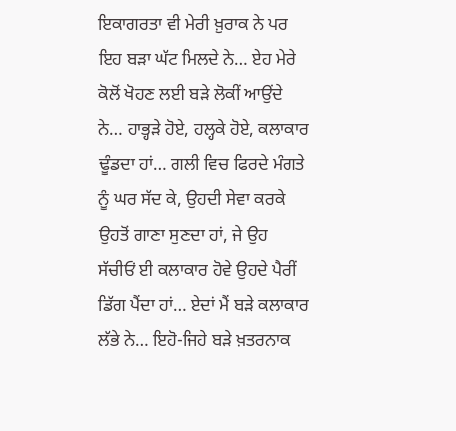ਇਕਾਗਰਤਾ ਵੀ ਮੇਰੀ ਖ਼ੁਰਾਕ ਨੇ ਪਰ ਇਹ ਬੜਾ ਘੱਟ ਮਿਲਦੇ ਨੇ… ਏਹ ਮੇਰੇ ਕੋਲੋਂ ਖੋਹਣ ਲਈ ਬੜੇ ਲੋਕੀਂ ਆਉਂਦੇ ਨੇ… ਹਾਭ੍ਹੜੇ ਹੋਏ, ਹਲ੍ਹਕੇ ਹੋਏ, ਕਲਾਕਾਰ ਢੂੰਡਦਾ ਹਾਂ… ਗਲੀ ਵਿਚ ਫਿਰਦੇ ਮੰਗਤੇ ਨੂੰ ਘਰ ਸੱਦ ਕੇ, ਉਹਦੀ ਸੇਵਾ ਕਰਕੇ ਉਹਤੋਂ ਗਾਣਾ ਸੁਣਦਾ ਹਾਂ, ਜੇ ਉਹ ਸੱਚੀਓਂ ਈ ਕਲਾਕਾਰ ਹੋਵੇ ਉਹਦੇ ਪੈਰੀਂ ਡਿੱਗ ਪੈਂਦਾ ਹਾਂ… ਏਦਾਂ ਮੈਂ ਬੜੇ ਕਲਾਕਾਰ ਲੱਭੇ ਨੇ… ਇਹੋ-ਜਿਹੇ ਬੜੇ ਖ਼ਤਰਨਾਕ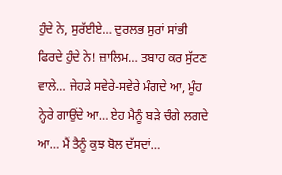ਹੁੰਦੇ ਨੇ, ਸੁਰੱਈਏ… ਦੁਰਲਭ ਸੁਰਾਂ ਸਾਂਭੀ ਫਿਰਦੇ ਹੁੰਦੇ ਨੇ! ਜ਼ਾਲਿਮ… ਤਬਾਹ ਕਰ ਸੁੱਟਣ ਵਾਲੇ… ਜੇਹੜੇ ਸਵੇਰੇ-ਸਵੇਰੇ ਮੰਗਦੇ ਆ, ਮੂੰਹ ਨ੍ਹੇਰੇ ਗਾਉਂਦੇ ਆ… ਏਹ ਮੈਨੂੰ ਬੜੇ ਚੰਗੇ ਲਗਦੇ ਆ… ਮੈਂ ਤੈਨੂੰ ਕੁਝ ਬੋਲ ਦੱਸਦਾਂ…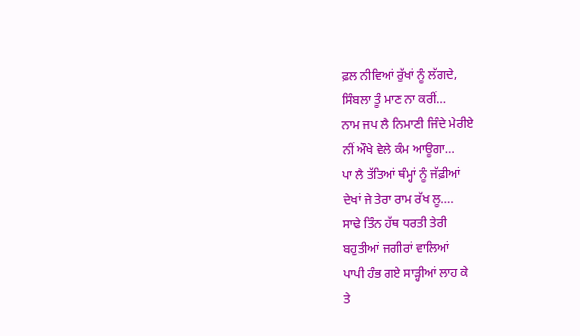ਫ਼ਲ ਨੀਵਿਆਂ ਰੁੱਖਾਂ ਨੂੰ ਲੱਗਦੇ,
ਸਿੰਬਲਾ ਤੂੰ ਮਾਣ ਨਾ ਕਰੀਂ…
ਨਾਮ ਜਪ ਲੈ ਨਿਮਾਣੀ ਜਿੰਦੇ ਮੇਰੀਏ
ਨੀਂ ਔਖੇ ਵੇਲੇ ਕੰਮ ਆਊਗਾ…
ਪਾ ਲੈ ਤੱਤਿਆਂ ਥੰਮ੍ਹਾਂ ਨੂੰ ਜੱਫ਼ੀਆਂ
ਦੇਖਾਂ ਜੇ ਤੇਰਾ ਰਾਮ ਰੱਖ ਲੂ….
ਸਾਢੇ ਤਿੰਨ ਹੱਥ ਧਰਤੀ ਤੇਰੀ
ਬਹੁਤੀਆਂ ਜਗੀਰਾਂ ਵਾਲਿਆਂ
ਪਾਪੀ ਹੰਭ ਗਏ ਸਾੜ੍ਹੀਆਂ ਲਾਹ ਕੇ
ਤੇ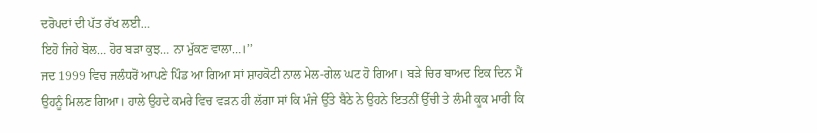ਦਰੋਪਦਾਂ ਦੀ ਪੱਤ ਰੱਖ ਲਈ…
ਇਹੋ ਜਿਹੇ ਬੋਲ… ਹੋਰ ਬੜਾ ਕੁਝ… ਨਾ ਮੁੱਕਣ ਵਾਲਾ…।’’
ਜਦ 1999 ਵਿਚ ਜਲੰਧਰੋਂ ਆਪਣੇ ਪਿੰਡ ਆ ਗਿਆ ਸਾਂ ਸ਼ਾਹਕੋਟੀ ਨਾਲ ਮੇਲ-ਗੇਲ ਘਟ ਹੋ ਗਿਆ। ਬੜੇ ਚਿਰ ਬਾਅਦ ਇਕ ਦਿਨ ਮੈਂ ਉਹਨੂੰ ਮਿਲਣ ਗਿਆ। ਹਾਲੇ ਉਹਦੇ ਕਮਰੇ ਵਿਚ ਵੜਨ ਹੀ ਲੱਗਾ ਸਾਂ ਕਿ ਮੰਜੇ ਉੱਤੇ ਬੈਠੇ ਨੇ ਉਹਨੇ ਇਤਨੀਂ ਉੱਚੀ ਤੇ ਲੰਮੀ ਕੂਕ ਮਾਰੀ ਕਿ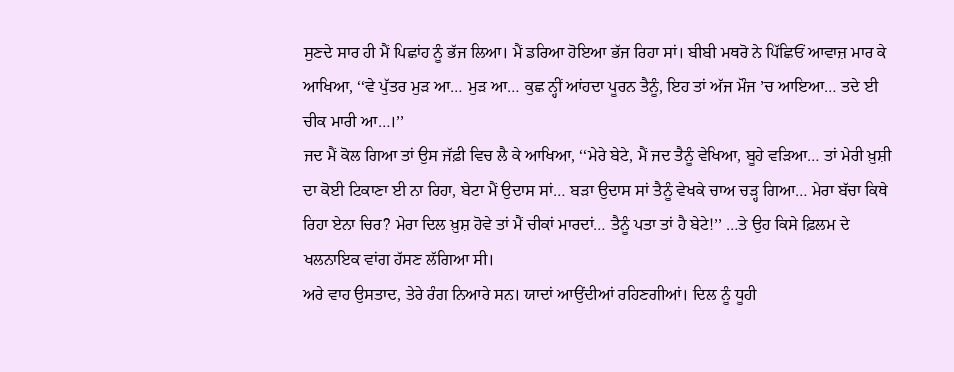ਸੁਣਦੇ ਸਾਰ ਹੀ ਮੈਂ ਪਿਛਾਂਹ ਨੂੰ ਭੱਜ ਲਿਆ। ਮੈਂ ਡਰਿਆ ਹੋਇਆ ਭੱਜ ਰਿਹਾ ਸਾਂ। ਬੀਬੀ ਮਥਰੋ ਨੇ ਪਿੱਛਿਓਂ ਆਵਾਜ਼ ਮਾਰ ਕੇ ਆਖਿਆ, ‘‘ਵੇ ਪੁੱਤਰ ਮੁੜ ਆ… ਮੁੜ ਆ… ਕੁਛ ਨ੍ਹੀਂ ਆਂਹਦਾ ਪੂਰਨ ਤੈਨੂੰ, ਇਹ ਤਾਂ ਅੱਜ ਮੌਜ ’ਚ ਆਇਆ… ਤਦੇ ਈ ਚੀਕ ਮਾਰੀ ਆ…।’’
ਜਦ ਮੈਂ ਕੋਲ ਗਿਆ ਤਾਂ ਉਸ ਜੱਫ਼ੀ ਵਿਚ ਲੈ ਕੇ ਆਖਿਆ, ‘‘ਮੇਰੇ ਬੇਟੇ, ਮੈਂ ਜਦ ਤੈਨੂੰ ਵੇਖਿਆ, ਬੂਹੇ ਵੜਿਆ… ਤਾਂ ਮੇਰੀ ਖ਼ੁਸ਼ੀ ਦਾ ਕੋਈ ਟਿਕਾਣਾ ਈ ਨਾ ਰਿਹਾ, ਬੇਟਾ ਮੈਂ ਉਦਾਸ ਸਾਂ… ਬੜਾ ਉਦਾਸ ਸਾਂ ਤੈਨੂੰ ਵੇਖਕੇ ਚਾਅ ਚੜ੍ਹ ਗਿਆ… ਮੇਰਾ ਬੱਚਾ ਕਿਥੇ ਰਿਹਾ ਏਨਾ ਚਿਰ? ਮੇਰਾ ਦਿਲ ਖ਼ੁਸ਼ ਹੋਵੇ ਤਾਂ ਮੈਂ ਚੀਕਾਂ ਮਾਰਦਾਂ… ਤੈਨੂੰ ਪਤਾ ਤਾਂ ਹੈ ਬੇਟੇ!’’ …ਤੇ ਉਹ ਕਿਸੇ ਫ਼ਿਲਮ ਦੇ ਖਲਨਾਇਕ ਵਾਂਗ ਹੱਸਣ ਲੱਗਿਆ ਸੀ।
ਅਰੇ ਵਾਹ ਉਸਤਾਦ, ਤੇਰੇ ਰੰਗ ਨਿਆਰੇ ਸਨ। ਯਾਦਾਂ ਆਉਂਦੀਆਂ ਰਹਿਣਗੀਆਂ। ਦਿਲ ਨੂੰ ਧੂਹੀ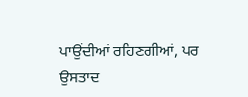ਪਾਉਂਦੀਆਂ ਰਹਿਣਗੀਆਂ, ਪਰ ਉਸਤਾਦ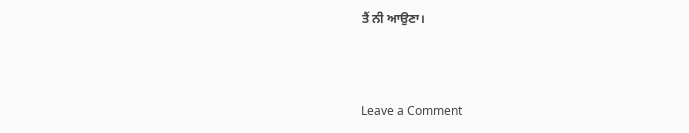ਤੈਂ ਨੀ ਆਉਣਾ।



Leave a Comment